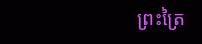ព្រះត្រៃ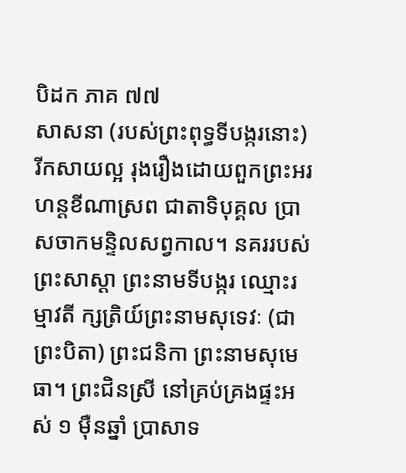បិដក ភាគ ៧៧
សាសនា (របស់ព្រះពុទ្ធទីបង្ករនោះ) រីកសាយល្អ រុងរឿងដោយពួកព្រះអរហន្តខីណាស្រព ជាតាទិបុគ្គល ប្រាសចាកមន្ទិលសព្វកាល។ នគររបស់ព្រះសាស្តា ព្រះនាមទីបង្ករ ឈ្មោះរម្មាវតី ក្សត្រិយ៍ព្រះនាមសុទេវៈ (ជាព្រះបិតា) ព្រះជនិកា ព្រះនាមសុមេធា។ ព្រះជិនស្រី នៅគ្រប់គ្រងផ្ទះអស់ ១ ម៉ឺនឆ្នាំ ប្រាសាទ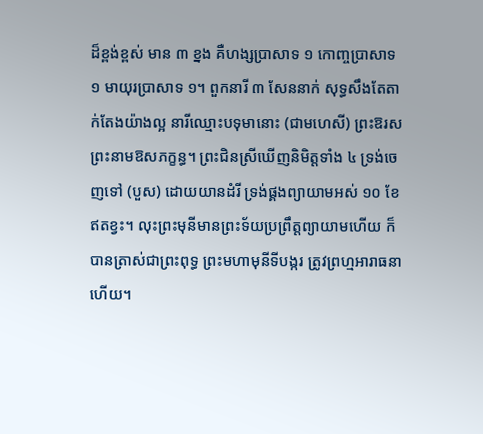ដ៏ខ្ពង់ខ្ពស់ មាន ៣ ខ្នង គឺហង្សប្រាសាទ ១ កោញ្ចប្រាសាទ ១ មាយុរប្រាសាទ ១។ ពួកនារី ៣ សែននាក់ សុទ្ធសឹងតែតាក់តែងយ៉ាងល្អ នារីឈ្មោះបទុមានោះ (ជាមហេសី) ព្រះឱរស ព្រះនាមឱសភក្ខន្ធ។ ព្រះជិនស្រីឃើញនិមិត្តទាំង ៤ ទ្រង់ចេញទៅ (បួស) ដោយយានដំរី ទ្រង់ផ្គងព្យាយាមអស់ ១០ ខែឥតខ្វះ។ លុះព្រះមុនីមានព្រះទ័យប្រព្រឹត្តព្យាយាមហើយ ក៏បានត្រាស់ជាព្រះពុទ្ធ ព្រះមហាមុនីទីបង្ករ ត្រូវព្រហ្មអារាធនាហើយ។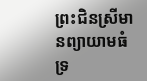ព្រះជិនស្រីមានព្យាយាមធំ ទ្រ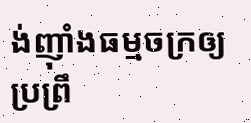ង់ញ៉ាំងធម្មចក្រឲ្យប្រព្រឹ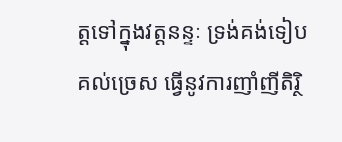ត្តទៅក្នុងវត្តនន្ទៈ ទ្រង់គង់ទៀបគល់ច្រេស ធ្វើនូវការញាំញីតិរ្ថិ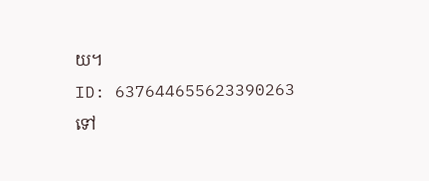យ។
ID: 637644655623390263
ទៅ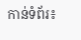កាន់ទំព័រ៖